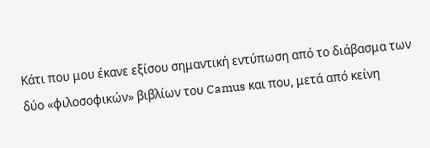Κάτι που μου έκανε εξίσου σημαντική εντύπωση από το διάβασμα των δύο «φιλοσοφικών» βιβλίων του Camus και που, μετά από κείνη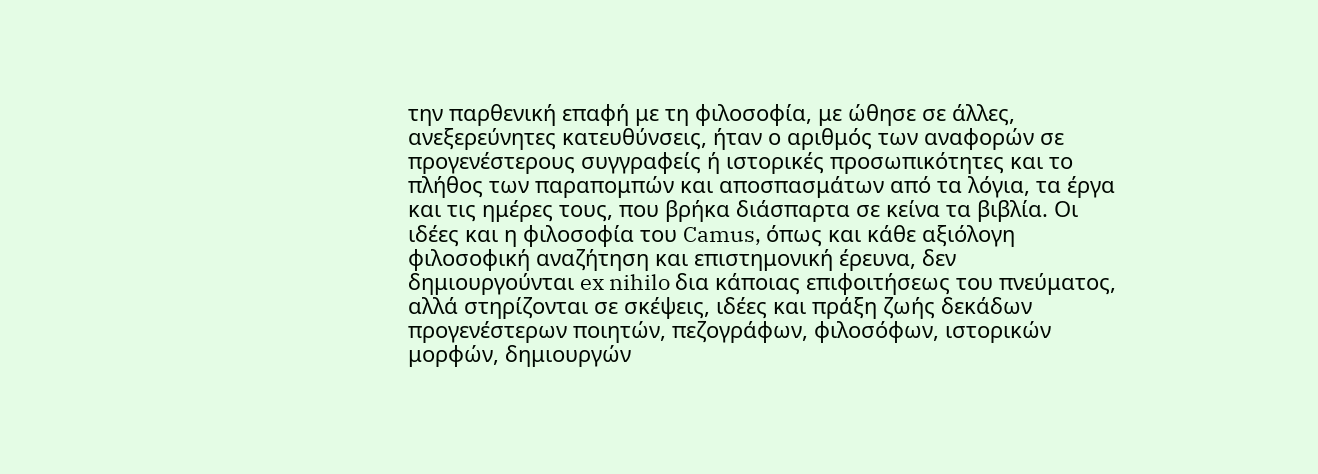την παρθενική επαφή με τη φιλοσοφία, με ώθησε σε άλλες, ανεξερεύνητες κατευθύνσεις, ήταν ο αριθμός των αναφορών σε προγενέστερους συγγραφείς ή ιστορικές προσωπικότητες και το πλήθος των παραπομπών και αποσπασμάτων από τα λόγια, τα έργα και τις ημέρες τους, που βρήκα διάσπαρτα σε κείνα τα βιβλία. Oι ιδέες και η φιλοσοφία του Camus, όπως και κάθε αξιόλογη φιλοσοφική αναζήτηση και επιστημονική έρευνα, δεν δημιουργούνται ex nihilo δια κάποιας επιφοιτήσεως του πνεύματος, αλλά στηρίζονται σε σκέψεις, ιδέες και πράξη ζωής δεκάδων προγενέστερων ποιητών, πεζογράφων, φιλοσόφων, ιστορικών μορφών, δημιουργών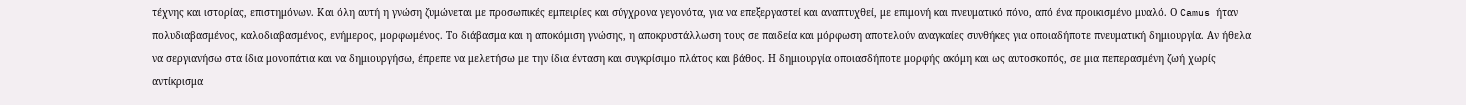τέχνης και ιστορίας, επιστημόνων. Και όλη αυτή η γνώση ζυμώνεται με προσωπικές εμπειρίες και σύγχρονα γεγονότα, για να επεξεργαστεί και αναπτυχθεί, με επιμονή και πνευματικό πόνο, από ένα προικισμένο μυαλό. Ο Camus ήταν πολυδιαβασμένος, καλοδιαβασμένος, ενήμερος, μορφωμένος. Το διάβασμα και η αποκόμιση γνώσης, η αποκρυστάλλωση τους σε παιδεία και μόρφωση αποτελούν αναγκαίες συνθήκες για οποιαδήποτε πνευματική δημιουργία. Αν ήθελα να σεργιανήσω στα ίδια μονοπάτια και να δημιουργήσω, έπρεπε να μελετήσω με την ίδια ένταση και συγκρίσιμο πλάτος και βάθος. Η δημιουργία οποιασδήποτε μορφής ακόμη και ως αυτοσκοπός, σε μια πεπερασμένη ζωή χωρίς αντίκρισμα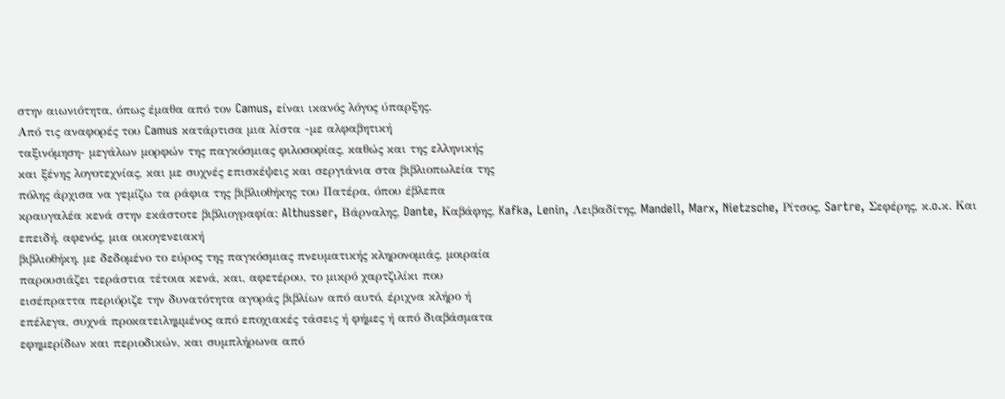στην αιωνιότητα, όπως έμαθα από τον Camus, είναι ικανός λόγος ύπαρξης.
Από τις αναφορές του Camus κατάρτισα μια λίστα -με αλφαβητική
ταξινόμηση- μεγάλων μορφών της παγκόσμιας φιλοσοφίας, καθώς και της ελληνικής
και ξένης λογοτεχνίας, και με συχνές επισκέψεις και σεργιάνια στα βιβλιοπωλεία της
πόλης άρχισα να γεμίζω τα ράφια της βιβλιοθήκης του Πατέρα, όπου έβλεπα
κραυγαλέα κενά στην εκάστοτε βιβλιογραφία: Althusser, Βάρναλης, Dante, Καβάφης, Kafka, Lenin, Λειβαδίτης, Mandell, Marx, Nietzsche, Ρίτσος, Sartre, Σεφέρης, κ.o.κ. Kαι επειδή, αφενός, μια οικογενειακή
βιβλιοθήκη, με δεδομένο το εύρος της παγκόσμιας πνευματικής κληρονομιάς, μοιραία
παρουσιάζει τεράστια τέτοια κενά, και, αφετέρου, το μικρό χαρτζιλίκι που
εισέπραττα περιόριζε την δυνατότητα αγοράς βιβλίων από αυτό, έριχνα κλήρο ή
επέλεγα, συχνά προκατειλημμένος από εποχιακές τάσεις ή φήμες ή από διαβάσματα
εφημερίδων και περιοδικών, και συμπλήρωνα από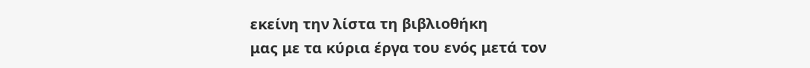εκείνη την λίστα τη βιβλιοθήκη
μας με τα κύρια έργα του ενός μετά τον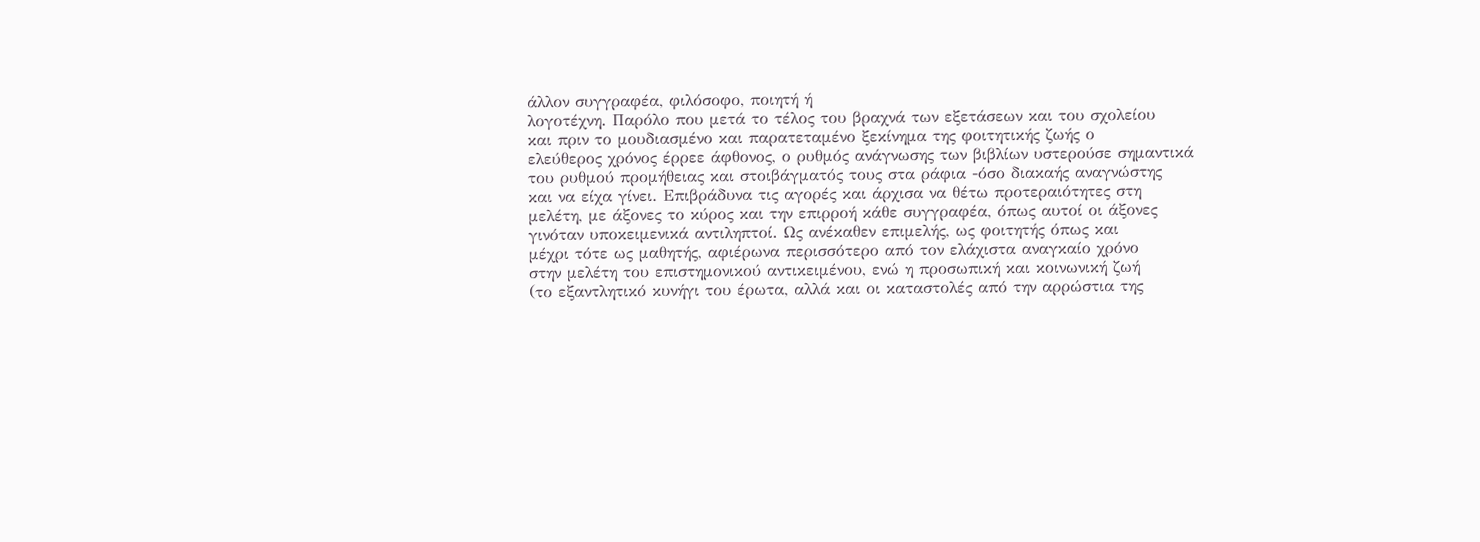άλλον συγγραφέα, φιλόσοφο, ποιητή ή
λογοτέχνη. Παρόλο που μετά το τέλος του βραχνά των εξετάσεων και του σχολείου
και πριν το μουδιασμένο και παρατεταμένο ξεκίνημα της φοιτητικής ζωής ο
ελεύθερος χρόνος έρρεε άφθονος, ο ρυθμός ανάγνωσης των βιβλίων υστερούσε σημαντικά
του ρυθμού προμήθειας και στοιβάγματός τους στα ράφια -όσο διακαής αναγνώστης
και να είχα γίνει. Επιβράδυνα τις αγορές και άρχισα να θέτω προτεραιότητες στη
μελέτη, με άξονες το κύρος και την επιρροή κάθε συγγραφέα, όπως αυτοί οι άξονες
γινόταν υποκειμενικά αντιληπτοί. Ως ανέκαθεν επιμελής, ως φοιτητής όπως και
μέχρι τότε ως μαθητής, αφιέρωνα περισσότερο από τον ελάχιστα αναγκαίο χρόνο
στην μελέτη του επιστημονικού αντικειμένου, ενώ η προσωπική και κοινωνική ζωή
(το εξαντλητικό κυνήγι του έρωτα, αλλά και οι καταστολές από την αρρώστια της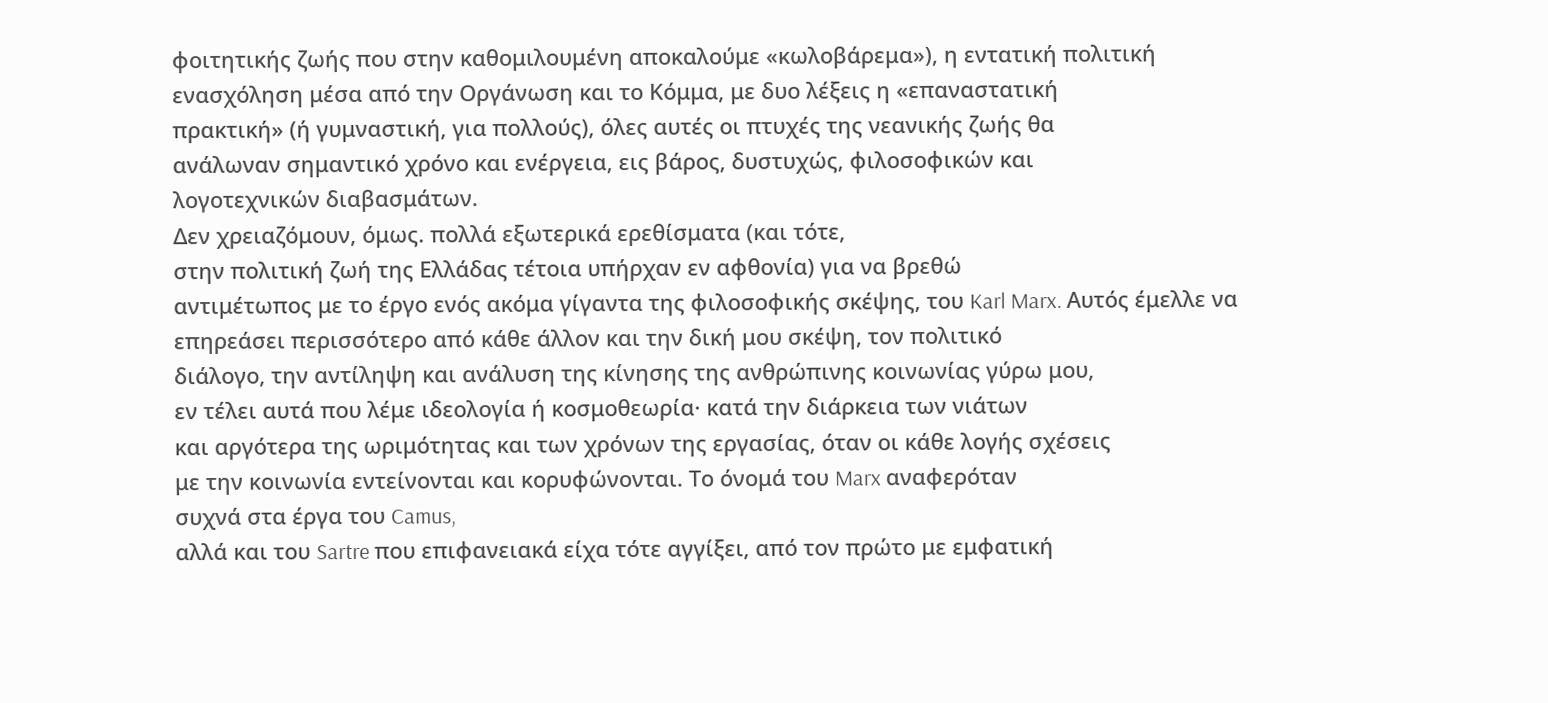φοιτητικής ζωής που στην καθομιλουμένη αποκαλούμε «κωλοβάρεμα»), η εντατική πολιτική
ενασχόληση μέσα από την Οργάνωση και το Κόμμα, με δυο λέξεις η «επαναστατική
πρακτική» (ή γυμναστική, για πολλούς), όλες αυτές οι πτυχές της νεανικής ζωής θα
ανάλωναν σημαντικό χρόνο και ενέργεια, εις βάρος, δυστυχώς, φιλοσοφικών και
λογοτεχνικών διαβασμάτων.
Δεν χρειαζόμουν, όμως. πολλά εξωτερικά ερεθίσματα (και τότε,
στην πολιτική ζωή της Ελλάδας τέτοια υπήρχαν εν αφθονία) για να βρεθώ
αντιμέτωπος με το έργο ενός ακόμα γίγαντα της φιλοσοφικής σκέψης, του Karl Marx. Αυτός έμελλε να
επηρεάσει περισσότερο από κάθε άλλον και την δική μου σκέψη, τον πολιτικό
διάλογο, την αντίληψη και ανάλυση της κίνησης της ανθρώπινης κοινωνίας γύρω μου,
εν τέλει αυτά που λέμε ιδεολογία ή κοσμοθεωρία· κατά την διάρκεια των νιάτων
και αργότερα της ωριμότητας και των χρόνων της εργασίας, όταν οι κάθε λογής σχέσεις
με την κοινωνία εντείνονται και κορυφώνονται. Το όνομά του Marx αναφερόταν
συχνά στα έργα του Camus,
αλλά και του Sartre που επιφανειακά είχα τότε αγγίξει, από τον πρώτο με εμφατική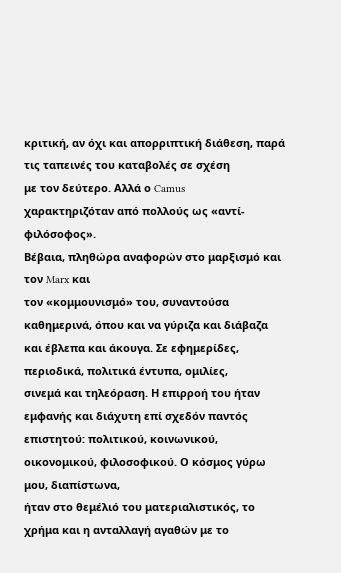κριτική, αν όχι και απορριπτική διάθεση, παρά τις ταπεινές του καταβολές σε σχέση
με τον δεύτερο. Αλλά ο Camus
χαρακτηριζόταν από πολλούς ως «αντί-φιλόσοφος».
Βέβαια, πληθώρα αναφορών στο μαρξισμό και τον Marx και
τον «κομμουνισμό» του, συναντούσα καθημερινά, όπου και να γύριζα και διάβαζα
και έβλεπα και άκουγα. Σε εφημερίδες, περιοδικά, πολιτικά έντυπα, ομιλίες,
σινεμά και τηλεόραση. Η επιρροή του ήταν εμφανής και διάχυτη επί σχεδόν παντός
επιστητού: πολιτικού, κοινωνικού, οικονομικού, φιλοσοφικού. Ο κόσμος γύρω μου, διαπίστωνα,
ήταν στο θεμέλιό του ματεριαλιστικός, το χρήμα και η ανταλλαγή αγαθών με το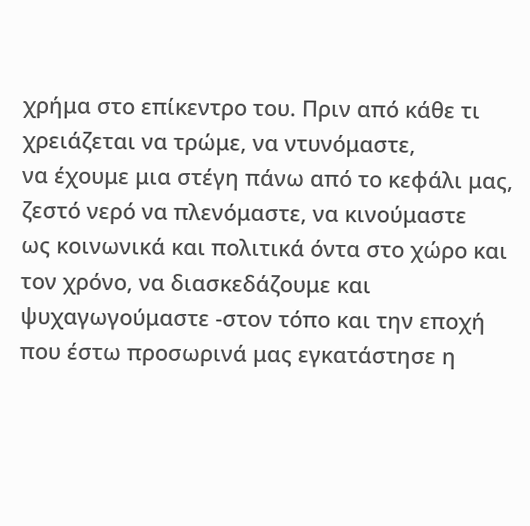χρήμα στο επίκεντρο του. Πριν από κάθε τι χρειάζεται να τρώμε, να ντυνόμαστε,
να έχουμε μια στέγη πάνω από το κεφάλι μας, ζεστό νερό να πλενόμαστε, να κινούμαστε
ως κοινωνικά και πολιτικά όντα στο χώρο και τον χρόνο, να διασκεδάζουμε και
ψυχαγωγούμαστε -στον τόπο και την εποχή που έστω προσωρινά μας εγκατάστησε η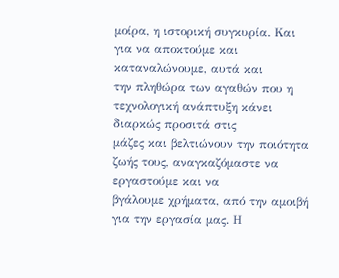μοίρα, η ιστορική συγκυρία. Και για να αποκτούμε και καταναλώνουμε, αυτά και
την πληθώρα των αγαθών που η τεχνολογική ανάπτυξη κάνει διαρκώς προσιτά στις
μάζες και βελτιώνουν την ποιότητα ζωής τους, αναγκαζόμαστε να εργαστούμε και να
βγάλουμε χρήματα, από την αμοιβή για την εργασία μας. Η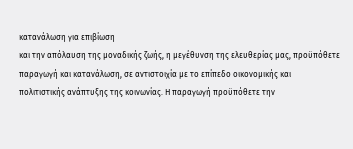κατανάλωση για επιβίωση
και την απόλαυση της μοναδικής ζωής, η μεγέθυνση της ελευθερίας μας, προϋπόθετε
παραγωγή και κατανάλωση, σε αντιστοιχία με το επίπεδο οικονομικής και
πολιτιστικής ανάπτυξης της κοινωνίας. Η παραγωγή προϋπόθετε την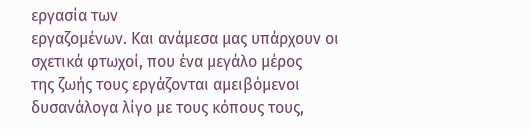εργασία των
εργαζομένων. Και ανάμεσα μας υπάρχουν οι σχετικά φτωχοί, που ένα μεγάλο μέρος
της ζωής τους εργάζονται αμειβόμενοι δυσανάλογα λίγο με τους κόπους τους,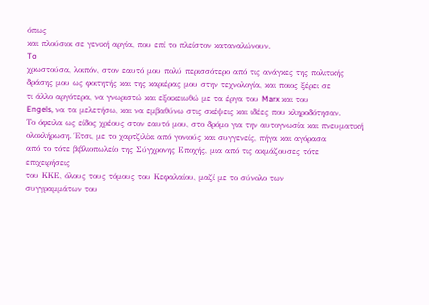όπως
και πλούσιοι σε γενική αργία, που επί το πλείστον καταναλώνουν.
To
χρωστούσα, λοιπόν, στον εαυτό μου πολύ περισσότερο από τις ανάγκες της πολιτικής
δράσης μου ως φοιτητής και της καριέρας μου στην τεχνολογία, και ποιος ξέρει σε
τι άλλο αργότερα, να γνωριστώ και εξοικειωθώ με τα έργα του Marx και του
Engels, να τα μελετήσω, και να εμβαθύνω στις σκέψεις και ιδέες που κληροδότησαν.
Το όφειλα ως είδος χρέους στον εαυτό μου, στο δρόμο για την αυτογνωσία και πνευματική
ολοκλήρωση. Έτσι, με το χαρτζιλίκι από γονιούς και συγγενείς, πήγα και αγόρασα
από το τότε βιβλιοπωλείο της Σύγχρονης Εποχής, μια από τις ακμάζουσες τότε επιχειρήσεις
του ΚΚΕ, όλους τους τόμους του Κεφαλαίου, μαζί με το σύνολο των
συγγραμμάτων του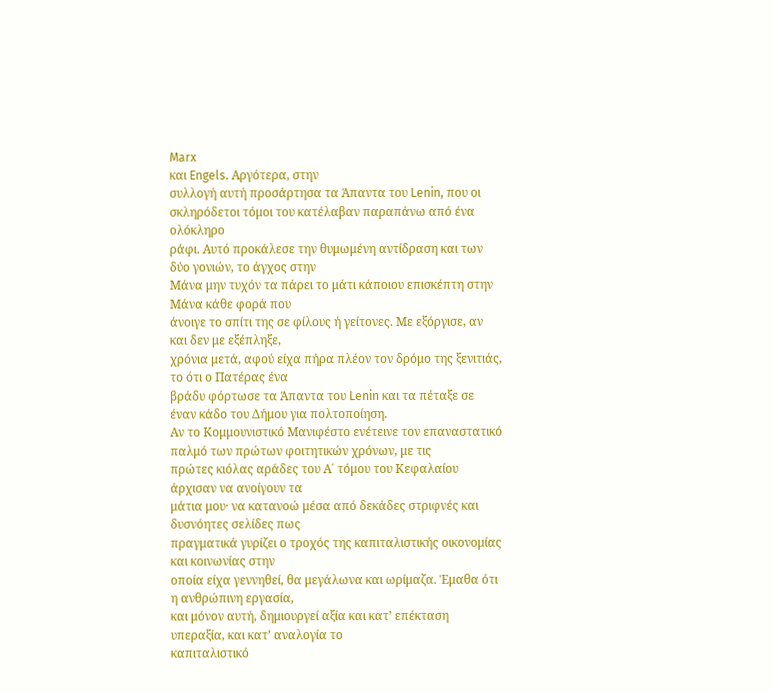Marx
και Engels. Αργότερα, στην
συλλογή αυτή προσάρτησα τα Άπαντα του Lenin, που οι σκληρόδετοι τόμοι του κατέλαβαν παραπάνω από ένα ολόκληρο
ράφι. Αυτό προκάλεσε την θυμωμένη αντίδραση και των δύο γονιών, το άγχος στην
Μάνα μην τυχόν τα πάρει το μάτι κάποιου επισκέπτη στην Μάνα κάθε φορά που
άνοιγε το σπίτι της σε φίλους ή γείτονες. Με εξόργισε, αν και δεν με εξέπληξε,
χρόνια μετά, αφού είχα πήρα πλέον τον δρόμο της ξενιτιάς, το ότι ο Πατέρας ένα
βράδυ φόρτωσε τα Άπαντα του Lenin και τα πέταξε σε έναν κάδο του Δήμου για πολτοποίηση.
Αν το Κομμουνιστικό Μανιφέστο ενέτεινε τον επαναστατικό παλμό των πρώτων φοιτητικών χρόνων, με τις
πρώτες κιόλας αράδες του Α΄ τόμου του Κεφαλαίου άρχισαν να ανοίγουν τα
μάτια μου· να κατανοώ μέσα από δεκάδες στριφνές και δυσνόητες σελίδες πως
πραγματικά γυρίζει ο τροχός της καπιταλιστικής οικονομίας και κοινωνίας στην
οποία είχα γεννηθεί, θα μεγάλωνα και ωρίμαζα. Έμαθα ότι η ανθρώπινη εργασία,
και μόνον αυτή, δημιουργεί αξία και κατ’ επέκταση υπεραξία, και κατ’ αναλογία το
καπιταλιστικό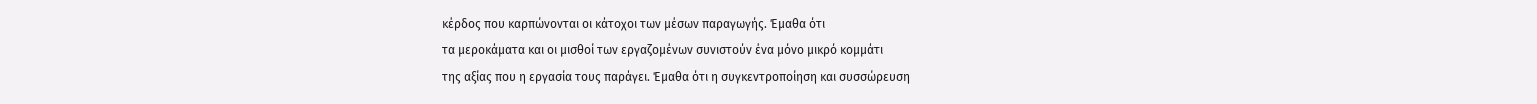κέρδος που καρπώνονται οι κάτοχοι των μέσων παραγωγής. Έμαθα ότι
τα μεροκάματα και οι μισθοί των εργαζομένων συνιστούν ένα μόνο μικρό κομμάτι
της αξίας που η εργασία τους παράγει. Έμαθα ότι η συγκεντροποίηση και συσσώρευση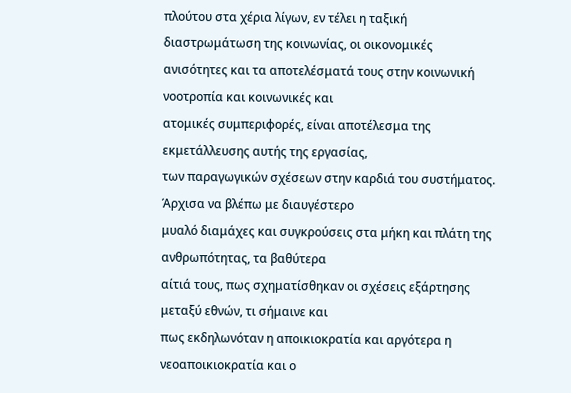πλούτου στα χέρια λίγων, εν τέλει η ταξική διαστρωμάτωση της κοινωνίας, οι οικονομικές
ανισότητες και τα αποτελέσματά τους στην κοινωνική νοοτροπία και κοινωνικές και
ατομικές συμπεριφορές, είναι αποτέλεσμα της εκμετάλλευσης αυτής της εργασίας,
των παραγωγικών σχέσεων στην καρδιά του συστήματος. Άρχισα να βλέπω με διαυγέστερο
μυαλό διαμάχες και συγκρούσεις στα μήκη και πλάτη της ανθρωπότητας, τα βαθύτερα
αίτιά τους, πως σχηματίσθηκαν οι σχέσεις εξάρτησης μεταξύ εθνών, τι σήμαινε και
πως εκδηλωνόταν η αποικιοκρατία και αργότερα η νεοαποικιοκρατία και ο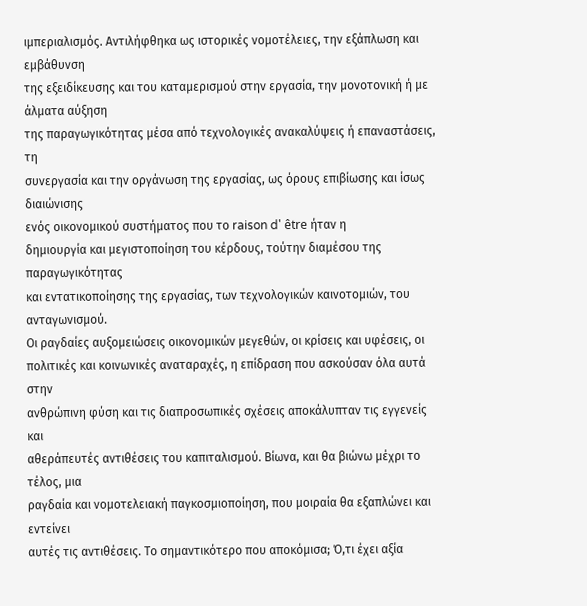ιμπεριαλισμός. Αντιλήφθηκα ως ιστορικές νομοτέλειες, την εξάπλωση και εμβάθυνση
της εξειδίκευσης και του καταμερισμού στην εργασία, την μονοτονική ή με άλματα αύξηση
της παραγωγικότητας μέσα από τεχνολογικές ανακαλύψεις ή επαναστάσεις, τη
συνεργασία και την οργάνωση της εργασίας, ως όρους επιβίωσης και ίσως διαιώνισης
ενός οικονομικού συστήματος που το raison d' être ήταν η
δημιουργία και μεγιστοποίηση του κέρδους, τούτην διαμέσου της παραγωγικότητας
και εντατικοποίησης της εργασίας, των τεχνολογικών καινοτομιών, του ανταγωνισμού.
Οι ραγδαίες αυξομειώσεις οικονομικών μεγεθών, οι κρίσεις και υφέσεις, οι
πολιτικές και κοινωνικές αναταραχές, η επίδραση που ασκούσαν όλα αυτά στην
ανθρώπινη φύση και τις διαπροσωπικές σχέσεις αποκάλυπταν τις εγγενείς και
αθεράπευτές αντιθέσεις του καπιταλισμού. Βίωνα, και θα βιώνω μέχρι το τέλος, μια
ραγδαία και νομοτελειακή παγκοσμιοποίηση, που μοιραία θα εξαπλώνει και εντείνει
αυτές τις αντιθέσεις. Το σημαντικότερο που αποκόμισα; Ό,τι έχει αξία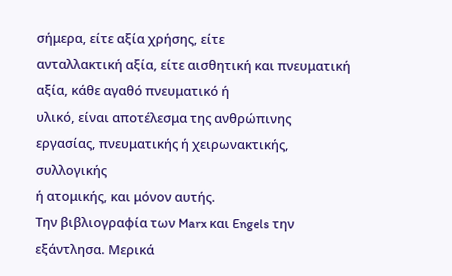σήμερα, είτε αξία χρήσης, είτε
ανταλλακτική αξία, είτε αισθητική και πνευματική αξία, κάθε αγαθό πνευματικό ή
υλικό, είναι αποτέλεσμα της ανθρώπινης εργασίας, πνευματικής ή χειρωνακτικής, συλλογικής
ή ατομικής, και μόνον αυτής.
Την βιβλιογραφία των Marx και Engels την εξάντλησα. Μερικά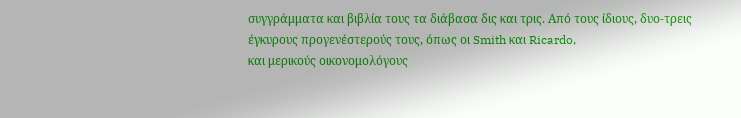συγγράμματα και βιβλία τους τα διάβασα δις και τρις. Από τους ίδιους, δυο-τρεις
έγκυρους προγενέστερούς τους, όπως οι Smith και Ricardo,
και μερικούς οικονομολόγους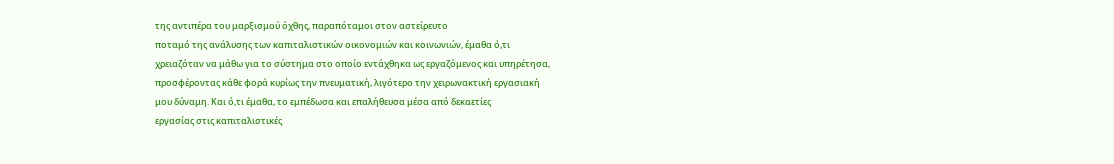της αντιπέρα του μαρξισμού όχθης, παραπόταμοι στον αστείρευτο
ποταμό της ανάλυσης των καπιταλιστικών οικονομιών και κοινωνιών, έμαθα ό,τι
χρειαζόταν να μάθω για το σύστημα στο οποίο εντάχθηκα ως εργαζόμενος και υπηρέτησα,
προσφέροντας κάθε φορά κυρίως την πνευματική, λιγότερο την χειρωνακτική εργασιακή
μου δύναμη. Και ό,τι έμαθα, το εμπέδωσα και επαλήθευσα μέσα από δεκαετίες
εργασίας στις καπιταλιστικές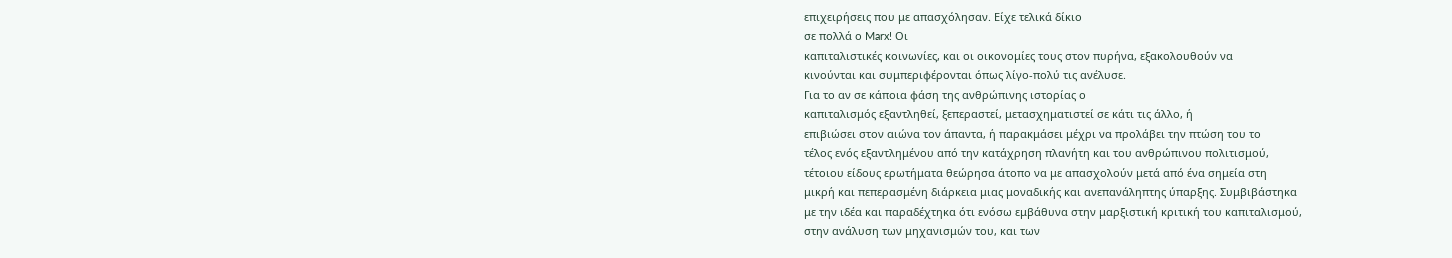επιχειρήσεις που με απασχόλησαν. Είχε τελικά δίκιο
σε πολλά ο Marx! Οι
καπιταλιστικές κοινωνίες, και οι οικονομίες τους στον πυρήνα, εξακολουθούν να
κινούνται και συμπεριφέρονται όπως λίγο-πολύ τις ανέλυσε.
Για το αν σε κάποια φάση της ανθρώπινης ιστορίας ο
καπιταλισμός εξαντληθεί, ξεπεραστεί, μετασχηματιστεί σε κάτι τις άλλο, ή
επιβιώσει στον αιώνα τον άπαντα, ή παρακμάσει μέχρι να προλάβει την πτώση του το
τέλος ενός εξαντλημένου από την κατάχρηση πλανήτη και του ανθρώπινου πολιτισμού,
τέτοιου είδους ερωτήματα θεώρησα άτοπο να με απασχολούν μετά από ένα σημεία στη
μικρή και πεπερασμένη διάρκεια μιας μοναδικής και ανεπανάληπτης ύπαρξης. Συμβιβάστηκα
με την ιδέα και παραδέχτηκα ότι ενόσω εμβάθυνα στην μαρξιστική κριτική του καπιταλισμού,
στην ανάλυση των μηχανισμών του, και των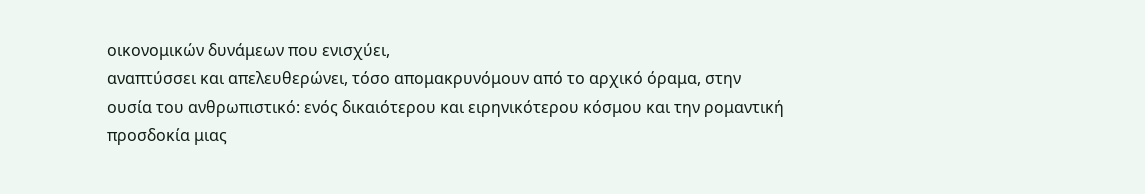οικονομικών δυνάμεων που ενισχύει,
αναπτύσσει και απελευθερώνει, τόσο απομακρυνόμουν από το αρχικό όραμα, στην
ουσία του ανθρωπιστικό: ενός δικαιότερου και ειρηνικότερου κόσμου και την ρομαντική
προσδοκία μιας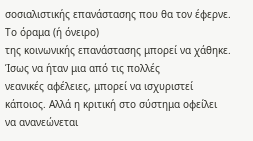σοσιαλιστικής επανάστασης που θα τον έφερνε. Το όραμα (ή όνειρο)
της κοινωνικής επανάστασης μπορεί να χάθηκε. Ίσως να ήταν μια από τις πολλές
νεανικές αφέλειες, μπορεί να ισχυριστεί κάποιος. Αλλά η κριτική στο σύστημα οφείλει
να ανανεώνεται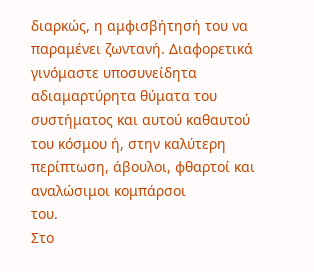διαρκώς, η αμφισβήτησή του να παραμένει ζωντανή. Διαφορετικά
γινόμαστε υποσυνείδητα αδιαμαρτύρητα θύματα του συστήματος και αυτού καθαυτού
του κόσμου ή, στην καλύτερη περίπτωση, άβουλοι, φθαρτοί και αναλώσιμοι κομπάρσοι
του.
Στο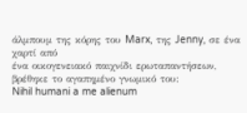άλμπουμ της κόρης του Marx, της Jenny, σε ένα χαρτί από
ένα οικογενειακό παιχνίδι ερωταπαντήσεων, βρέθηκε το αγαπημένο γνωμικό του:
Nihil humani a me alienum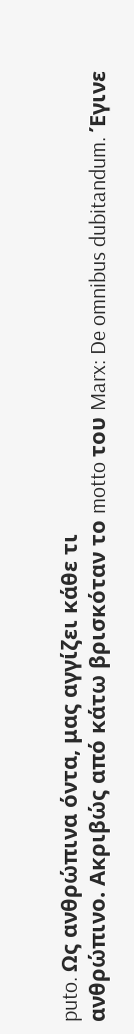puto. Ως ανθρώπινα όντα, μας αγγίζει κάθε τι
ανθρώπινο. Ακριβώς από κάτω βρισκόταν το motto του Marx: De omnibus dubitandum. Έγινε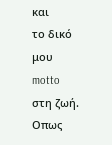και
το δικό μου motto στη ζωή. Oπως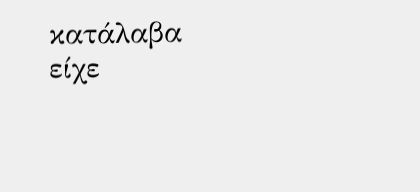κατάλαβα είχε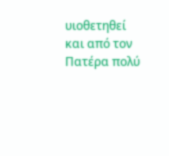υιοθετηθεί και από τον Πατέρα πολύ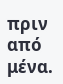πριν από μένα.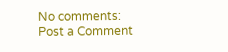No comments:
Post a Comment